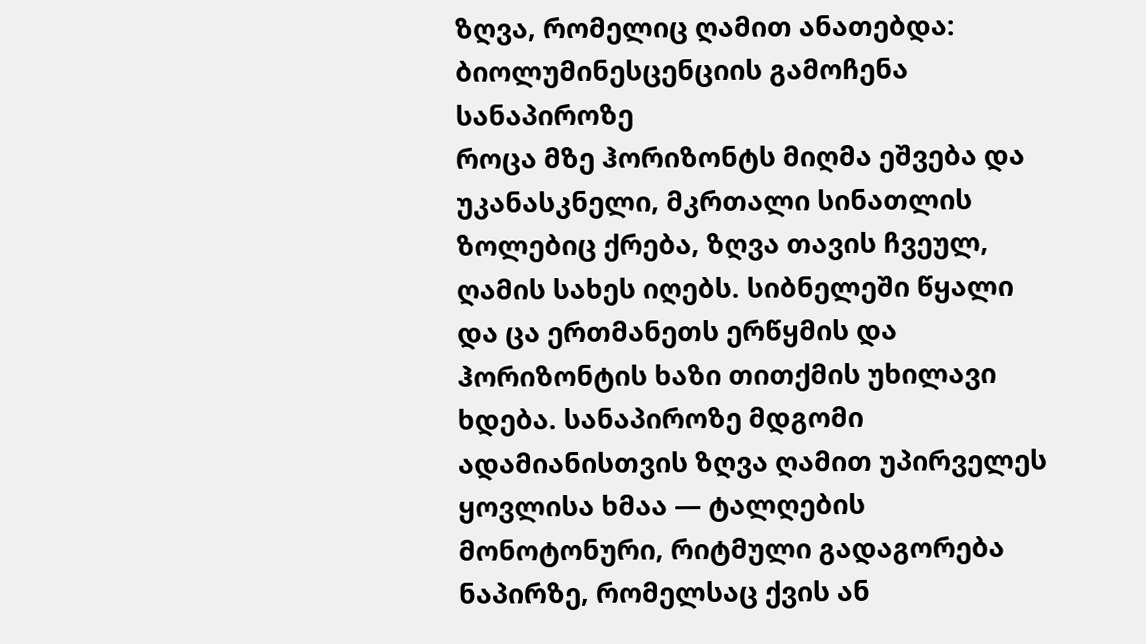ზღვა, რომელიც ღამით ანათებდა: ბიოლუმინესცენციის გამოჩენა სანაპიროზე
როცა მზე ჰორიზონტს მიღმა ეშვება და უკანასკნელი, მკრთალი სინათლის ზოლებიც ქრება, ზღვა თავის ჩვეულ, ღამის სახეს იღებს. სიბნელეში წყალი და ცა ერთმანეთს ერწყმის და ჰორიზონტის ხაზი თითქმის უხილავი ხდება. სანაპიროზე მდგომი ადამიანისთვის ზღვა ღამით უპირველეს ყოვლისა ხმაა — ტალღების მონოტონური, რიტმული გადაგორება ნაპირზე, რომელსაც ქვის ან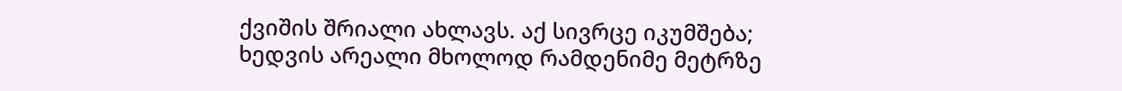ქვიშის შრიალი ახლავს. აქ სივრცე იკუმშება; ხედვის არეალი მხოლოდ რამდენიმე მეტრზე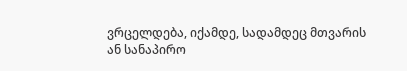ვრცელდება, იქამდე, სადამდეც მთვარის ან სანაპირო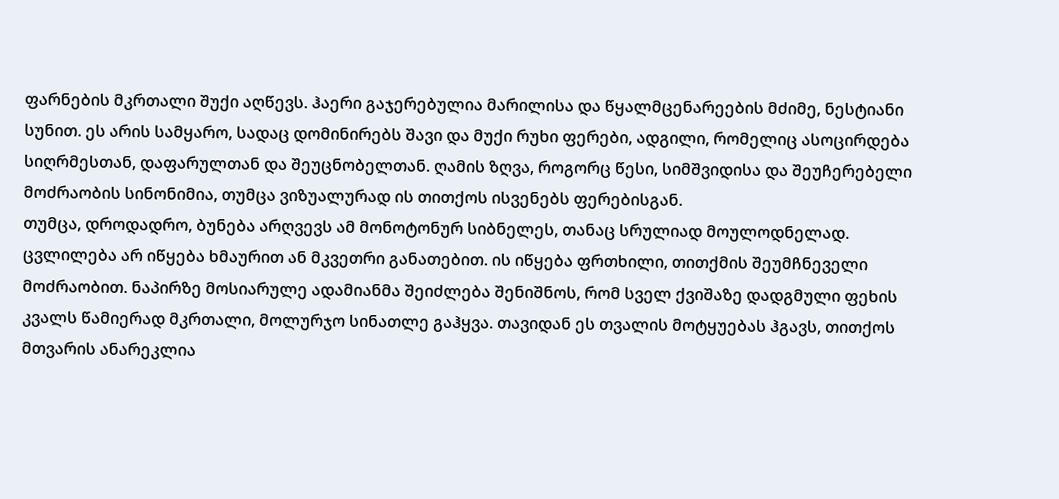ფარნების მკრთალი შუქი აღწევს. ჰაერი გაჯერებულია მარილისა და წყალმცენარეების მძიმე, ნესტიანი სუნით. ეს არის სამყარო, სადაც დომინირებს შავი და მუქი რუხი ფერები, ადგილი, რომელიც ასოცირდება სიღრმესთან, დაფარულთან და შეუცნობელთან. ღამის ზღვა, როგორც წესი, სიმშვიდისა და შეუჩერებელი მოძრაობის სინონიმია, თუმცა ვიზუალურად ის თითქოს ისვენებს ფერებისგან.
თუმცა, დროდადრო, ბუნება არღვევს ამ მონოტონურ სიბნელეს, თანაც სრულიად მოულოდნელად. ცვლილება არ იწყება ხმაურით ან მკვეთრი განათებით. ის იწყება ფრთხილი, თითქმის შეუმჩნეველი მოძრაობით. ნაპირზე მოსიარულე ადამიანმა შეიძლება შენიშნოს, რომ სველ ქვიშაზე დადგმული ფეხის კვალს წამიერად მკრთალი, მოლურჯო სინათლე გაჰყვა. თავიდან ეს თვალის მოტყუებას ჰგავს, თითქოს მთვარის ანარეკლია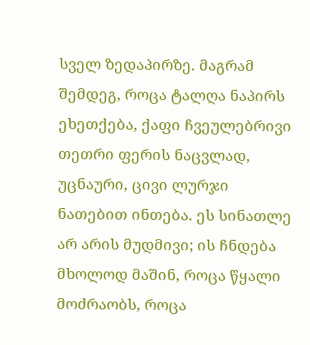სველ ზედაპირზე. მაგრამ შემდეგ, როცა ტალღა ნაპირს ეხეთქება, ქაფი ჩვეულებრივი თეთრი ფერის ნაცვლად, უცნაური, ცივი ლურჯი ნათებით ინთება. ეს სინათლე არ არის მუდმივი; ის ჩნდება მხოლოდ მაშინ, როცა წყალი მოძრაობს, როცა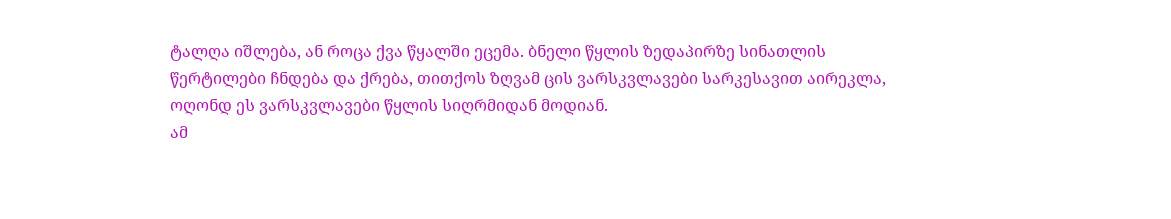ტალღა იშლება, ან როცა ქვა წყალში ეცემა. ბნელი წყლის ზედაპირზე სინათლის წერტილები ჩნდება და ქრება, თითქოს ზღვამ ცის ვარსკვლავები სარკესავით აირეკლა, ოღონდ ეს ვარსკვლავები წყლის სიღრმიდან მოდიან.
ამ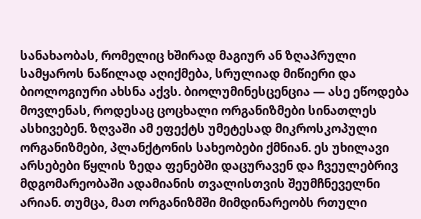სანახაობას, რომელიც ხშირად მაგიურ ან ზღაპრული სამყაროს ნაწილად აღიქმება, სრულიად მიწიერი და ბიოლოგიური ახსნა აქვს. ბიოლუმინესცენცია — ასე ეწოდება მოვლენას, როდესაც ცოცხალი ორგანიზმები სინათლეს ასხივებენ. ზღვაში ამ ეფექტს უმეტესად მიკროსკოპული ორგანიზმები, პლანქტონის სახეობები ქმნიან. ეს უხილავი არსებები წყლის ზედა ფენებში დაცურავენ და ჩვეულებრივ მდგომარეობაში ადამიანის თვალისთვის შეუმჩნეველნი არიან. თუმცა, მათ ორგანიზმში მიმდინარეობს რთული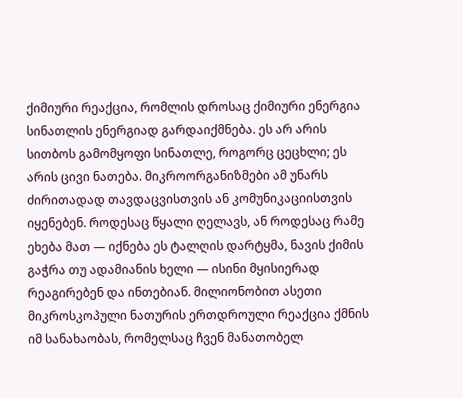ქიმიური რეაქცია, რომლის დროსაც ქიმიური ენერგია სინათლის ენერგიად გარდაიქმნება. ეს არ არის სითბოს გამომყოფი სინათლე, როგორც ცეცხლი; ეს არის ცივი ნათება. მიკროორგანიზმები ამ უნარს ძირითადად თავდაცვისთვის ან კომუნიკაციისთვის იყენებენ. როდესაც წყალი ღელავს, ან როდესაც რამე ეხება მათ — იქნება ეს ტალღის დარტყმა, ნავის ქიმის გაჭრა თუ ადამიანის ხელი — ისინი მყისიერად რეაგირებენ და ინთებიან. მილიონობით ასეთი მიკროსკოპული ნათურის ერთდროული რეაქცია ქმნის იმ სანახაობას, რომელსაც ჩვენ მანათობელ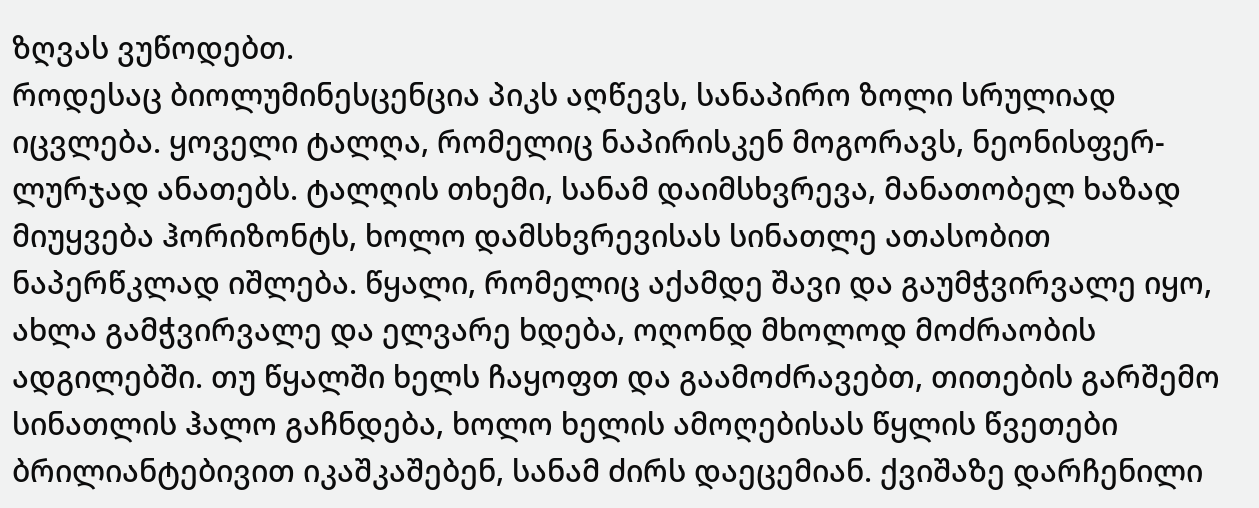ზღვას ვუწოდებთ.
როდესაც ბიოლუმინესცენცია პიკს აღწევს, სანაპირო ზოლი სრულიად იცვლება. ყოველი ტალღა, რომელიც ნაპირისკენ მოგორავს, ნეონისფერ-ლურჯად ანათებს. ტალღის თხემი, სანამ დაიმსხვრევა, მანათობელ ხაზად მიუყვება ჰორიზონტს, ხოლო დამსხვრევისას სინათლე ათასობით ნაპერწკლად იშლება. წყალი, რომელიც აქამდე შავი და გაუმჭვირვალე იყო, ახლა გამჭვირვალე და ელვარე ხდება, ოღონდ მხოლოდ მოძრაობის ადგილებში. თუ წყალში ხელს ჩაყოფთ და გაამოძრავებთ, თითების გარშემო სინათლის ჰალო გაჩნდება, ხოლო ხელის ამოღებისას წყლის წვეთები ბრილიანტებივით იკაშკაშებენ, სანამ ძირს დაეცემიან. ქვიშაზე დარჩენილი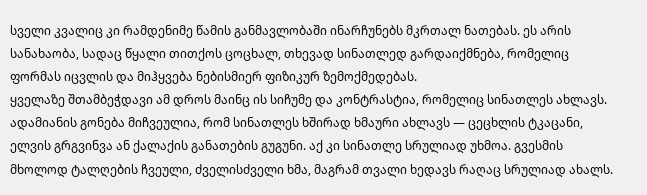სველი კვალიც კი რამდენიმე წამის განმავლობაში ინარჩუნებს მკრთალ ნათებას. ეს არის სანახაობა, სადაც წყალი თითქოს ცოცხალ, თხევად სინათლედ გარდაიქმნება, რომელიც ფორმას იცვლის და მიჰყვება ნებისმიერ ფიზიკურ ზემოქმედებას.
ყველაზე შთამბეჭდავი ამ დროს მაინც ის სიჩუმე და კონტრასტია, რომელიც სინათლეს ახლავს. ადამიანის გონება მიჩვეულია, რომ სინათლეს ხშირად ხმაური ახლავს — ცეცხლის ტკაცანი, ელვის გრგვინვა ან ქალაქის განათების გუგუნი. აქ კი სინათლე სრულიად უხმოა. გვესმის მხოლოდ ტალღების ჩვეული, ძველისძველი ხმა, მაგრამ თვალი ხედავს რაღაც სრულიად ახალს.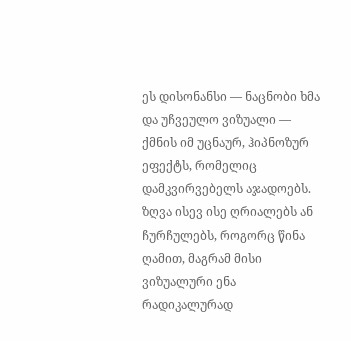ეს დისონანსი — ნაცნობი ხმა და უჩვეულო ვიზუალი — ქმნის იმ უცნაურ, ჰიპნოზურ ეფექტს, რომელიც დამკვირვებელს აჯადოებს. ზღვა ისევ ისე ღრიალებს ან ჩურჩულებს, როგორც წინა ღამით, მაგრამ მისი ვიზუალური ენა რადიკალურად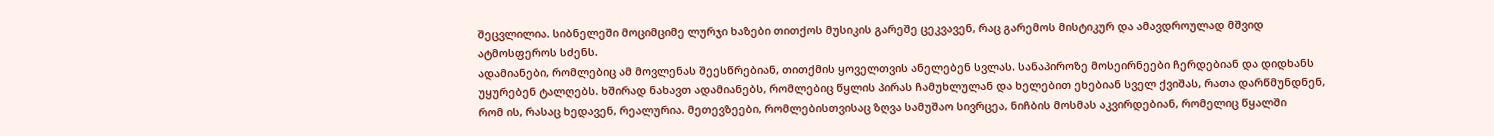შეცვლილია. სიბნელეში მოციმციმე ლურჯი ხაზები თითქოს მუსიკის გარეშე ცეკვავენ, რაც გარემოს მისტიკურ და ამავდროულად მშვიდ ატმოსფეროს სძენს.
ადამიანები, რომლებიც ამ მოვლენას შეესწრებიან, თითქმის ყოველთვის ანელებენ სვლას. სანაპიროზე მოსეირნეები ჩერდებიან და დიდხანს უყურებენ ტალღებს. ხშირად ნახავთ ადამიანებს, რომლებიც წყლის პირას ჩამუხლულან და ხელებით ეხებიან სველ ქვიშას, რათა დარწმუნდნენ, რომ ის, რასაც ხედავენ, რეალურია. მეთევზეები, რომლებისთვისაც ზღვა სამუშაო სივრცეა, ნიჩბის მოსმას აკვირდებიან, რომელიც წყალში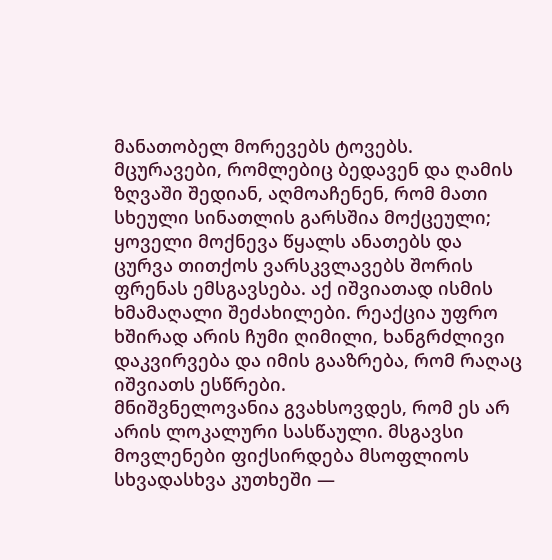მანათობელ მორევებს ტოვებს. მცურავები, რომლებიც ბედავენ და ღამის ზღვაში შედიან, აღმოაჩენენ, რომ მათი სხეული სინათლის გარსშია მოქცეული; ყოველი მოქნევა წყალს ანათებს და ცურვა თითქოს ვარსკვლავებს შორის ფრენას ემსგავსება. აქ იშვიათად ისმის ხმამაღალი შეძახილები. რეაქცია უფრო ხშირად არის ჩუმი ღიმილი, ხანგრძლივი დაკვირვება და იმის გააზრება, რომ რაღაც იშვიათს ესწრები.
მნიშვნელოვანია გვახსოვდეს, რომ ეს არ არის ლოკალური სასწაული. მსგავსი მოვლენები ფიქსირდება მსოფლიოს სხვადასხვა კუთხეში —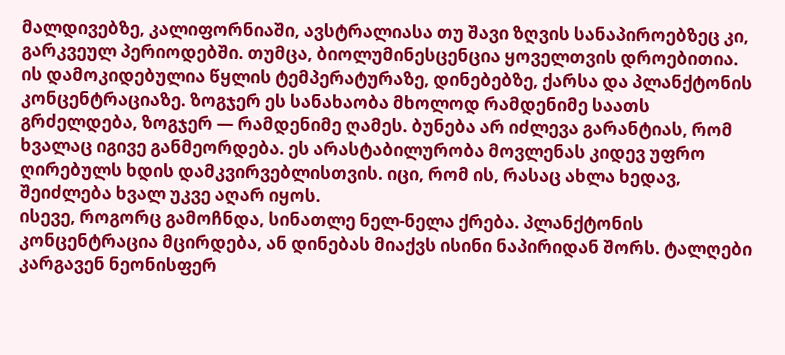მალდივებზე, კალიფორნიაში, ავსტრალიასა თუ შავი ზღვის სანაპიროებზეც კი, გარკვეულ პერიოდებში. თუმცა, ბიოლუმინესცენცია ყოველთვის დროებითია. ის დამოკიდებულია წყლის ტემპერატურაზე, დინებებზე, ქარსა და პლანქტონის კონცენტრაციაზე. ზოგჯერ ეს სანახაობა მხოლოდ რამდენიმე საათს გრძელდება, ზოგჯერ — რამდენიმე ღამეს. ბუნება არ იძლევა გარანტიას, რომ ხვალაც იგივე განმეორდება. ეს არასტაბილურობა მოვლენას კიდევ უფრო ღირებულს ხდის დამკვირვებლისთვის. იცი, რომ ის, რასაც ახლა ხედავ, შეიძლება ხვალ უკვე აღარ იყოს.
ისევე, როგორც გამოჩნდა, სინათლე ნელ-ნელა ქრება. პლანქტონის კონცენტრაცია მცირდება, ან დინებას მიაქვს ისინი ნაპირიდან შორს. ტალღები კარგავენ ნეონისფერ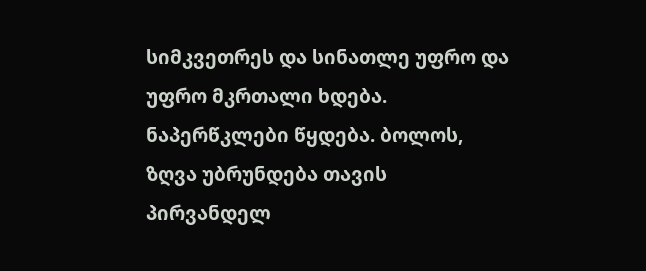სიმკვეთრეს და სინათლე უფრო და უფრო მკრთალი ხდება. ნაპერწკლები წყდება. ბოლოს, ზღვა უბრუნდება თავის პირვანდელ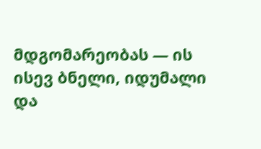მდგომარეობას — ის ისევ ბნელი, იდუმალი და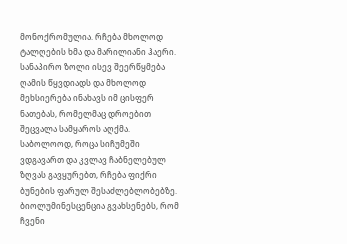მონოქრომულია. რჩება მხოლოდ ტალღების ხმა და მარილიანი ჰაერი. სანაპირო ზოლი ისევ შეერწყმება ღამის წყვდიადს და მხოლოდ მეხსიერება ინახავს იმ ცისფერ ნათებას, რომელმაც დროებით შეცვალა სამყაროს აღქმა.
საბოლოოდ, როცა სიჩუმეში ვდგავართ და კვლავ ჩაბნელებულ ზღვას გავყურებთ, რჩება ფიქრი ბუნების ფარულ შესაძლებლობებზე. ბიოლუმინესცენცია გვახსენებს, რომ ჩვენი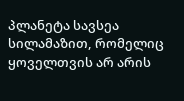პლანეტა სავსეა სილამაზით, რომელიც ყოველთვის არ არის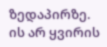ზედაპირზე. ის არ ყვირის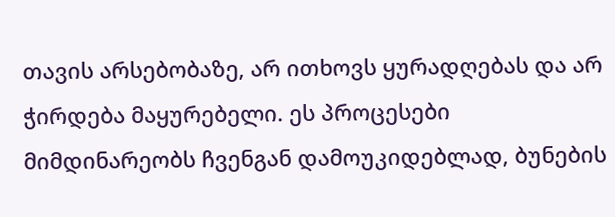თავის არსებობაზე, არ ითხოვს ყურადღებას და არ ჭირდება მაყურებელი. ეს პროცესები მიმდინარეობს ჩვენგან დამოუკიდებლად, ბუნების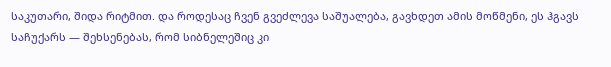საკუთარი, შიდა რიტმით. და როდესაც ჩვენ გვეძლევა საშუალება, გავხდეთ ამის მოწმენი, ეს ჰგავს საჩუქარს — შეხსენებას, რომ სიბნელეშიც კი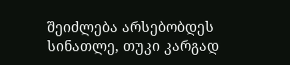შეიძლება არსებობდეს სინათლე, თუკი კარგად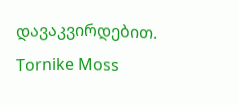დავაკვირდებით.
Tornike Moss